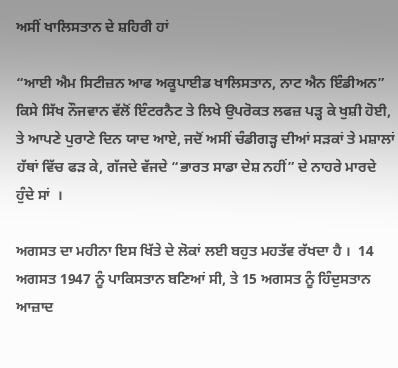ਅਸੀਂ ਖਾਲਿਸਤਾਨ ਦੇ ਸ਼ਹਿਰੀ ਹਾਂ

“ਆਈ ਐਮ ਸਿਟੀਜ਼ਨ ਆਫ ਅਕੂਪਾਈਡ ਖਾਲਿਸਤਾਨ, ਨਾਟ ਐਨ ਇੰਡੀਅਨ”
ਕਿਸੇ ਸਿੱਖ ਨੌਜਵਾਨ ਵੱਲੋਂ ਇੰਟਰਨੈਟ ਤੇ ਲਿਖੇ ਉਪਰੋਕਤ ਲਫਜ਼ ਪੜ੍ਹ ਕੇ ਖੁਸ਼ੀ ਹੋਈ, ਤੇ ਆਪਣੇ ਪੁਰਾਣੇ ਦਿਨ ਯਾਦ ਆਏ, ਜਦੋਂ ਅਸੀਂ ਚੰਡੀਗੜ੍ਹ ਦੀਆਂ ਸੜਕਾਂ ਤੇ ਮਸ਼ਾਲਾਂ ਹੱਥਾਂ ਵਿੱਚ ਫੜ ਕੇ, ਗੱਜਦੇ ਵੱਜਦੇ “ਭਾਰਤ ਸਾਡਾ ਦੇਸ਼ ਨਹੀਂ” ਦੇ ਨਾਹਰੇ ਮਾਰਦੇ ਹੁੰਦੇ ਸਾਂ  ।

ਅਗਸਤ ਦਾ ਮਹੀਨਾ ਇਸ ਖਿੱਤੇ ਦੇ ਲੋਕਾਂ ਲਈ ਬਹੁਤ ਮਹਤੱਵ ਰੱਖਦਾ ਹੈ ।  14 ਅਗਸਤ 1947 ਨੂੰ ਪਾਕਿਸਤਾਨ ਬਣਿਆਂ ਸੀ, ਤੇ 15 ਅਗਸਤ ਨੂੰ ਹਿੰਦੁਸਤਾਨ ਆਜ਼ਾਦ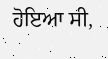ਹੋਇਆ ਸੀ,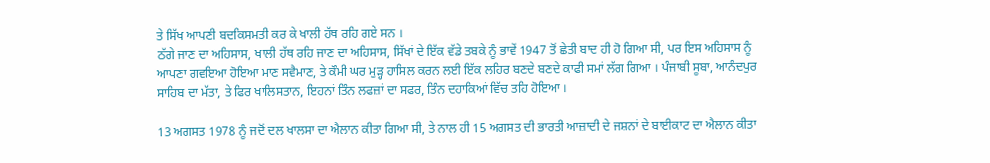ਤੇ ਸਿੱਖ ਆਪਣੀ ਬਦਕਿਸਮਤੀ ਕਰ ਕੇ ਖਾਲੀ ਹੱਥ ਰਹਿ ਗਏ ਸਨ ।
ਠੱਗੇ ਜਾਣ ਦਾ ਅਹਿਸਾਸ, ਖਾਲੀ ਹੱਥ ਰਹਿ ਜਾਣ ਦਾ ਅਹਿਸਾਸ, ਸਿੱਖਾਂ ਦੇ ਇੱਕ ਵੱਡੇ ਤਬਕੇ ਨੂੰ ਭਾਵੇਂ 1947 ਤੋਂ ਛੇਤੀ ਬਾਦ ਹੀ ਹੋ ਗਿਆ ਸੀ, ਪਰ ਇਸ ਅਹਿਸਾਸ ਨੂੰ ਆਪਣਾ ਗਵਇਆ ਹੋਇਆ ਮਾਣ ਸਵੈਮਾਣ, ਤੇ ਕੌਮੀ ਘਰ ਮੁੜ੍ਹ ਹਾਸਿਲ ਕਰਨ ਲਈ ਇੱਕ ਲਹਿਰ ਬਣਦੇ ਬਣਦੇ ਕਾਫੀ ਸਮਾਂ ਲੱਗ ਗਿਆ । ਪੰਜਾਬੀ ਸੂਬਾ, ਆਨੰਦਪੁਰ ਸਾਹਿਬ ਦਾ ਮੱਤਾ, ਤੇ ਫਿਰ ਖਾਲਿਸਤਾਨ, ਇਹਨਾਂ ਤਿੰਨ ਲਫਜ਼ਾਂ ਦਾ ਸਫਰ, ਤਿੰਨ ਦਹਾਕਿਆਂ ਵਿੱਚ ਤਹਿ ਹੋਇਆ ।

13 ਅਗਸਤ 1978 ਨੂੰ ਜਦੋਂ ਦਲ ਖਾਲਸਾ ਦਾ ਐਲਾਨ ਕੀਤਾ ਗਿਆ ਸੀ, ਤੇ ਨਾਲ ਹੀ 15 ਅਗਸਤ ਦੀ ਭਾਰਤੀ ਆਜ਼ਾਦੀ ਦੇ ਜਸ਼ਨਾਂ ਦੇ ਬਾਈਕਾਟ ਦਾ ਐਲਾਨ ਕੀਤਾ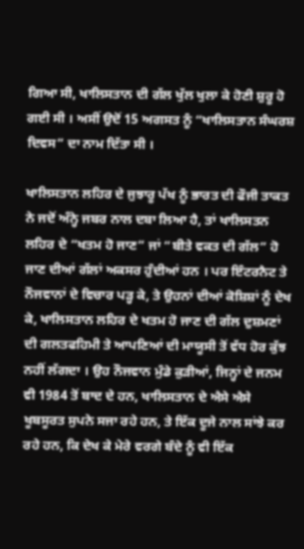ਗਿਆ ਸੀ, ਖਾਲਿਸਤਾਨ ਦੀ ਗੱਲ ਖੁੱਲ ਖੁਲਾ ਕੇ ਹੋਣੀ ਸ਼ੁਰੂ ਹੋ ਗਈ ਸੀ । ਅਸੀਂ ਉਦੋਂ 15 ਅਗਸਤ ਨੂੰ “ਖਾਲਿਸਤਾਨ ਸੰਘਰਸ਼ ਦਿਵਸ” ਦਾ ਨਾਮ ਦਿੱਤਾ ਸੀ ।

ਖਾਲਿਸਤਾਨ ਲਹਿਰ ਦੇ ਜੁਝਾਰੂ ਪੱਖ ਨੂੰ ਭਾਰਤ ਦੀ ਫੌਜੀ ਤਾਕਤ ਨੇ ਜਦੋਂ ਅੰਨ੍ਹੇ ਜਬਰ ਨਾਲ ਦਬਾ ਲਿਆ ਹੈ, ਤਾਂ ਖਾਲਿਸਤਨ ਲਹਿਰ ਦੇ “ਖਤਮ ਹੋ ਜਾਣ” ਜਾਂ “ਬੀਤੇ ਵਕਤ ਦੀ ਗੱਲ” ਹੋ ਜਾਣ ਦੀਆਂ ਗੱਲਾਂ ਅਕਸਰ ਹੁੰਦੀਆਂ ਹਨ । ਪਰ ਇੰਟਰਨੈਟ ਤੇ ਨੌਜਵਾਨਾਂ ਦੇ ਵਿਚਾਰ ਪੜ੍ਹ ਕੇ, ਤੇ ਉਹਨਾਂ ਦੀਆਂ ਕੋਸ਼ਿਸ਼ਾਂ ਨੂੰ ਦੇਖ ਕੇ, ਖਾਲਿਸਤਾਨ ਲਹਿਰ ਦੇ ਖਤਮ ਹੋ ਜਾਣ ਦੀ ਗੱਲ ਦੁਸ਼ਮਣਾਂ ਦੀ ਗਲਤਫਹਿਮੀ ਤੇ ਆਪਣਿਆਂ ਦੀ ਮਾਯੂਸੀ ਤੋਂ ਵੱਧ ਹੋਰ ਕੁੱਝ ਨਹੀਂ ਲੱਗਦਾ । ਉਹ ਨੌਜਵਾਨ ਮੁੰਡੇ ਕੁੜੀਆਂ, ਜਿਨ੍ਹਾਂ ਦੇ ਜਨਮ ਵੀ 1984 ਤੋਂ ਬਾਦ ਦੇ ਹਨ, ਖਾਲਿਸਤਾਨ ਦੇ ਐਸੇ ਐਸੇ ਖੂਬਸੂਰਤ ਸੁਪਨੇ ਸਜਾ ਰਹੇ ਹਨ, ਤੇ ਇੱਕ ਦੂਜੇ ਨਾਲ ਸਾਂਝੇ ਕਰ ਰਹੇ ਹਨ, ਕਿ ਦੇਖ ਕੇ ਮੇਰੇ ਵਰਗੇ ਬੰਦੇ ਨੂੰ ਵੀ ਇੱਕ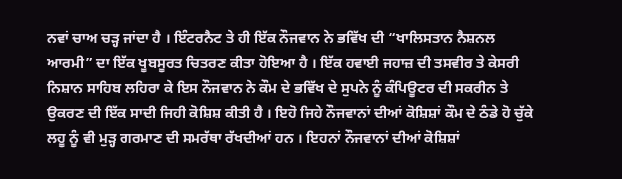ਨਵਾਂ ਚਾਅ ਚੜ੍ਹ ਜਾਂਦਾ ਹੈ । ਇੰਟਰਨੈਟ ਤੇ ਹੀ ਇੱਕ ਨੌਜਵਾਨ ਨੇ ਭਵਿੱਖ ਦੀ “ਖਾਲਿਸਤਾਨ ਨੈਸ਼ਨਲ ਆਰਮੀ” ਦਾ ਇੱਕ ਖੂਬਸੂਰਤ ਚਿਤਰਣ ਕੀਤਾ ਹੋਇਆ ਹੈ । ਇੱਕ ਹਵਾਈ ਜਹਾਜ਼ ਦੀ ਤਸਵੀਰ ਤੇ ਕੇਸਰੀ ਨਿਸ਼ਾਨ ਸਾਹਿਬ ਲਹਿਰਾ ਕੇ ਇਸ ਨੌਜਵਾਨ ਨੇ ਕੌਮ ਦੇ ਭਵਿੱਖ ਦੇ ਸੁਪਨੇ ਨੂੰ ਕੰਪਿਊਟਰ ਦੀ ਸਕਰੀਨ ਤੇ ਉਕਰਣ ਦੀ ਇੱਕ ਸਾਦੀ ਜਿਹੀ ਕੋਸ਼ਿਸ਼ ਕੀਤੀ ਹੈ । ਇਹੋ ਜਿਹੇ ਨੌਜਵਾਨਾਂ ਦੀਆਂ ਕੋਸ਼ਿਸ਼ਾਂ ਕੌਮ ਦੇ ਠੰਡੇ ਹੋ ਚੁੱਕੇ ਲਹੂ ਨੂੰ ਵੀ ਮੁੜ੍ਹ ਗਰਮਾਣ ਦੀ ਸਮਰੱਥਾ ਰੱਖਦੀਆਂ ਹਨ । ਇਹਨਾਂ ਨੌਜਵਾਨਾਂ ਦੀਆਂ ਕੋਸ਼ਿਸ਼ਾਂ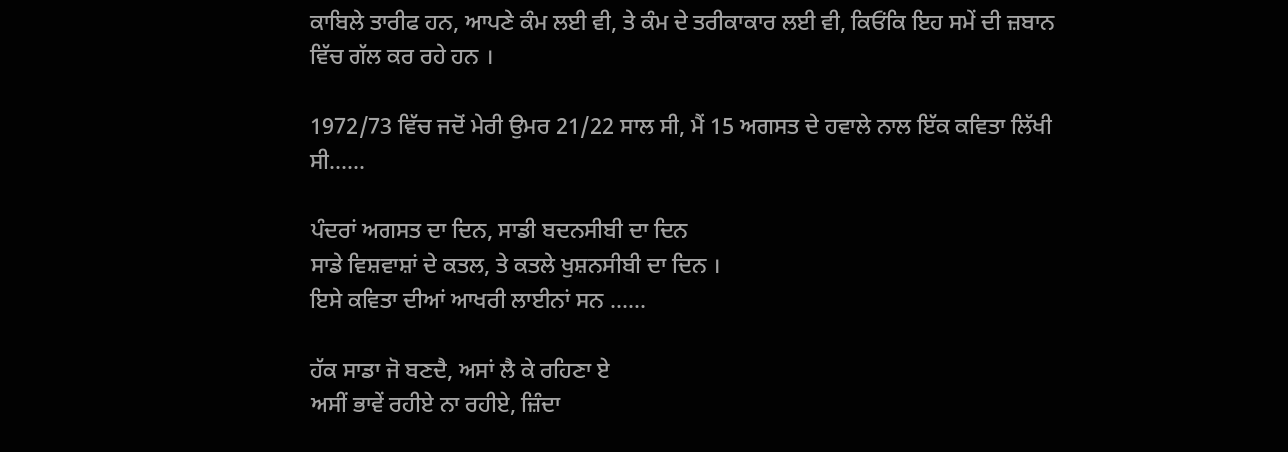ਕਾਬਿਲੇ ਤਾਰੀਫ ਹਨ, ਆਪਣੇ ਕੰਮ ਲਈ ਵੀ, ਤੇ ਕੰਮ ਦੇ ਤਰੀਕਾਕਾਰ ਲਈ ਵੀ, ਕਿਓਂਕਿ ਇਹ ਸਮੇਂ ਦੀ ਜ਼ਬਾਨ ਵਿੱਚ ਗੱਲ ਕਰ ਰਹੇ ਹਨ ।

1972/73 ਵਿੱਚ ਜਦੋਂ ਮੇਰੀ ਉਮਰ 21/22 ਸਾਲ ਸੀ, ਮੈਂ 15 ਅਗਸਤ ਦੇ ਹਵਾਲੇ ਨਾਲ ਇੱਕ ਕਵਿਤਾ ਲਿੱਖੀ ਸੀ……

ਪੰਦਰਾਂ ਅਗਸਤ ਦਾ ਦਿਨ, ਸਾਡੀ ਬਦਨਸੀਬੀ ਦਾ ਦਿਨ
ਸਾਡੇ ਵਿਸ਼ਵਾਸ਼ਾਂ ਦੇ ਕਤਲ, ਤੇ ਕਤਲੇ ਖੁਸ਼ਨਸੀਬੀ ਦਾ ਦਿਨ ।
ਇਸੇ ਕਵਿਤਾ ਦੀਆਂ ਆਖਰੀ ਲਾਈਨਾਂ ਸਨ ……

ਹੱਕ ਸਾਡਾ ਜੋ ਬਣਦੈ, ਅਸਾਂ ਲੈ ਕੇ ਰਹਿਣਾ ਏ
ਅਸੀਂ ਭਾਵੇਂ ਰਹੀਏ ਨਾ ਰਹੀਏ, ਜ਼ਿੰਦਾ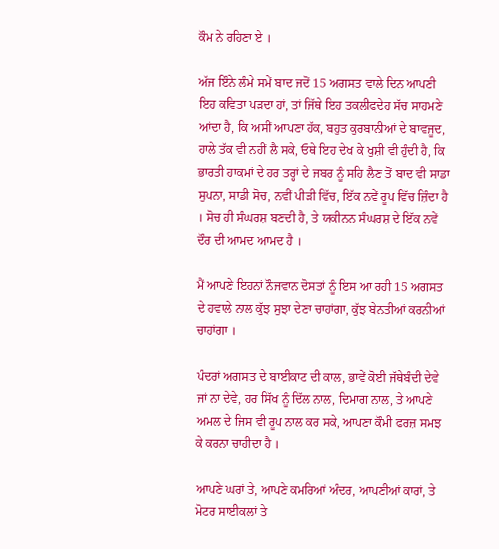ਕੌਮ ਨੇ ਰਹਿਣਾ ਏ ।

ਅੱਜ ਇੰਨੇ ਲੰਮੇ ਸਮੇਂ ਬਾਦ ਜਦੋਂ 15 ਅਗਸਤ ਵਾਲੇ ਦਿਨ ਆਪਣੀ ਇਹ ਕਵਿਤਾ ਪੜਦਾ ਹਾਂ, ਤਾਂ ਜਿੱਥੇ ਇਹ ਤਕਲੀਫਦੇਹ ਸੱਚ ਸਾਹਮਣੇ ਆਂਦਾ ਹੈ, ਕਿ ਅਸੀਂ ਆਪਣਾ ਹੱਕ, ਬਹੁਤ ਕੁਰਬਾਨੀਆਂ ਦੇ ਬਾਵਜੂਦ, ਹਾਲੇ ਤੱਕ ਵੀ ਨਹੀਂ ਲੈ ਸਕੇ, ਓਥੇ ਇਹ ਦੇਖ ਕੇ ਖੁਸ਼ੀ ਵੀ ਹੁੰਦੀ ਹੈ, ਕਿ ਭਾਰਤੀ ਹਾਕਮਾਂ ਦੇ ਹਰ ਤਰ੍ਹਾਂ ਦੇ ਜਬਰ ਨੂੰ ਸਹਿ ਲੈਣ ਤੋਂ ਬਾਦ ਵੀ ਸਾਡਾ ਸੁਪਨਾ, ਸਾਡੀ ਸੋਚ, ਨਵੀਂ ਪੀੜੀ ਵਿੱਚ, ਇੱਕ ਨਵੇਂ ਰੂਪ ਵਿੱਚ ਜ਼ਿੰਦਾ ਹੈ । ਸੋਚ ਹੀ ਸੰਘਰਸ਼ ਬਣਦੀ ਹੈ, ਤੇ ਯਕੀਨਨ ਸੰਘਰਸ਼ ਦੇ ਇੱਕ ਨਵੇਂ ਦੌਰ ਦੀ ਆਮਦ ਆਮਦ ਹੈ ।

ਮੈਂ ਆਪਣੇ ਇਹਨਾਂ ਨੌਜਵਾਨ ਦੋਸਤਾਂ ਨੂੰ ਇਸ ਆ ਰਹੀ 15 ਅਗਸਤ ਦੇ ਹਵਾਲੇ ਨਾਲ ਕੁੱਝ ਸੁਝਾ ਦੇਣਾ ਚਾਹਾਂਗਾ, ਕੁੱਝ ਬੇਨਤੀਆਂ ਕਰਨੀਆਂ ਚਾਹਾਂਗਾ ।

ਪੰਦਰਾਂ ਅਗਸਤ ਦੇ ਬਾਈਕਾਟ ਦੀ ਕਾਲ, ਭਾਵੇਂ ਕੋਈ ਜੱਥੇਬੰਦੀ ਦੇਵੇ ਜਾਂ ਨਾ ਦੇਵੇ, ਹਰ ਸਿੱਖ ਨੂੰ ਦਿੱਲ ਨਾਲ, ਦਿਮਾਗ ਨਾਲ, ਤੇ ਆਪਣੇ ਅਮਲ ਦੇ ਜਿਸ ਵੀ ਰੂਪ ਨਾਲ ਕਰ ਸਕੇ, ਆਪਣਾ ਕੌਮੀ ਫਰਜ਼ ਸਮਝ ਕੇ ਕਰਨਾ ਚਾਹੀਦਾ ਹੈ ।

ਆਪਣੇ ਘਰਾਂ ਤੇ, ਆਪਣੇ ਕਮਰਿਆਂ ਅੰਦਰ, ਆਪਣੀਆਂ ਕਾਰਾਂ, ਤੇ ਮੋਟਰ ਸਾਈਕਲਾਂ ਤੇ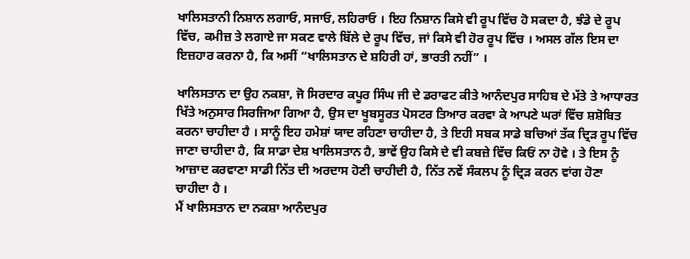ਖਾਲਿਸਤਾਨੀ ਨਿਸ਼ਾਨ ਲਗਾਓ, ਸਜਾਓ, ਲਹਿਰਾਓ । ਇਹ ਨਿਸ਼ਾਨ ਕਿਸੇ ਵੀ ਰੂਪ ਵਿੱਚ ਹੋ ਸਕਦਾ ਹੈ, ਝੰਡੇ ਦੇ ਰੂਪ ਵਿੱਚ, ਕਮੀਜ਼ ਤੇ ਲਗਾਏ ਜਾ ਸਕਣ ਵਾਲੇ ਬਿੱਲੇ ਦੇ ਰੂਪ ਵਿੱਚ, ਜਾਂ ਕਿਸੇ ਵੀ ਹੋਰ ਰੂਪ ਵਿੱਚ । ਅਸਲ ਗੱਲ ਇਸ ਦਾ ਇਜ਼ਹਾਰ ਕਰਨਾ ਹੈ, ਕਿ ਅਸੀਂ “ਖਾਲਿਸਤਾਨ ਦੇ ਸ਼ਹਿਰੀ ਹਾਂ, ਭਾਰਤੀ ਨਹੀਂ” ।

ਖਾਲਿਸਤਾਨ ਦਾ ਉਹ ਨਕਸ਼ਾ, ਜੋ ਸਿਰਦਾਰ ਕਪੂਰ ਸਿੰਘ ਜੀ ਦੇ ਡਰਾਫਟ ਕੀਤੇ ਆਨੰਦਪੁਰ ਸਾਹਿਬ ਦੇ ਮੱਤੇ ਤੇ ਆਧਾਰਤ ਖਿੱਤੇ ਅਨੁਸਾਰ ਸਿਰਜਿਆ ਗਿਆ ਹੈ, ਉਸ ਦਾ ਖੂਬਸੂਰਤ ਪੋਸਟਰ ਤਿਆਰ ਕਰਵਾ ਕੇ ਆਪਣੇ ਘਰਾਂ ਵਿੱਚ ਸ਼ਸ਼ੋਬਿਤ ਕਰਨਾ ਚਾਹੀਦਾ ਹੈ । ਸਾਨੂੰ ਇਹ ਹਮੇਸ਼ਾਂ ਯਾਦ ਰਹਿਣਾ ਚਾਹੀਦਾ ਹੈ, ਤੇ ਇਹੀ ਸਬਕ ਸਾਡੇ ਬਚਿਆਂ ਤੱਕ ਦ੍ਰਿੜ ਰੂਪ ਵਿੱਚ ਜਾਣਾ ਚਾਹੀਦਾ ਹੈ, ਕਿ ਸਾਡਾ ਦੇਸ਼ ਖਾਲਿਸਤਾਨ ਹੈ, ਭਾਵੇਂ ਉਹ ਕਿਸੇ ਦੇ ਵੀ ਕਬਜ਼ੇ ਵਿੱਚ ਕਿਓਂ ਨਾ ਹੋਵੇ । ਤੇ ਇਸ ਨੂੰ ਆਜ਼ਾਦ ਕਰਵਾਣਾ ਸਾਡੀ ਨਿੱਤ ਦੀ ਅਰਦਾਸ ਹੋਣੀ ਚਾਹੀਦੀ ਹੈ, ਨਿੱਤ ਨਵੇਂ ਸੰਕਲਪ ਨੂੰ ਦ੍ਰਿੜ ਕਰਨ ਵਾਂਗ ਹੋਣਾ ਚਾਹੀਦਾ ਹੈ ।
ਮੈਂ ਖਾਲਿਸਤਾਨ ਦਾ ਨਕਸ਼ਾ ਆਨੰਦਪੁਰ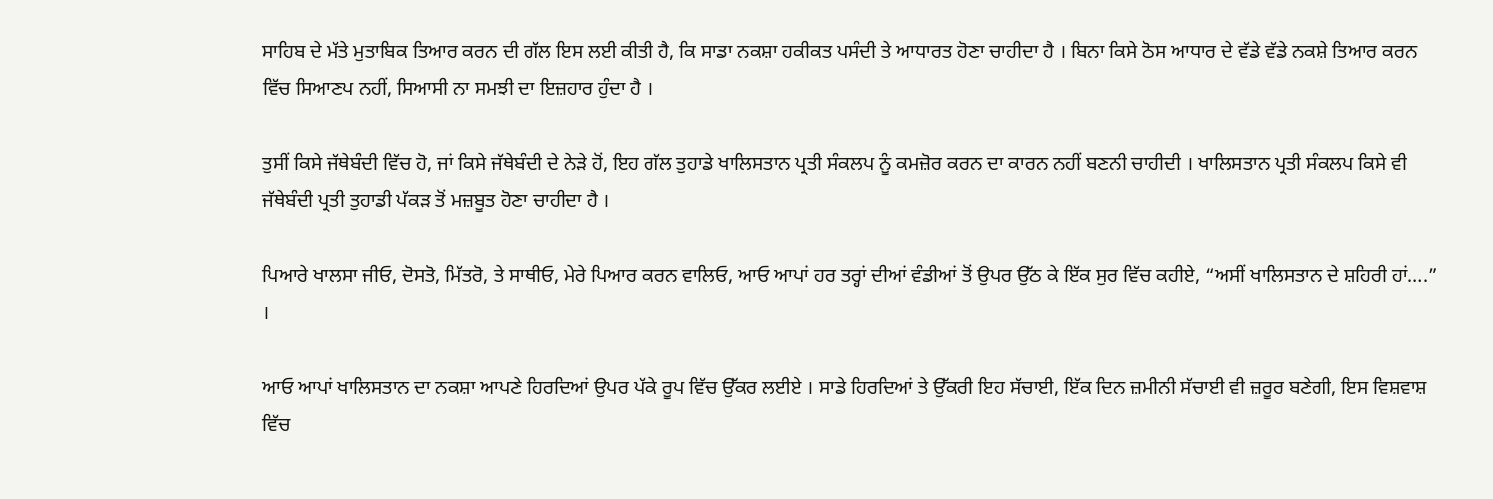ਸਾਹਿਬ ਦੇ ਮੱਤੇ ਮੁਤਾਬਿਕ ਤਿਆਰ ਕਰਨ ਦੀ ਗੱਲ ਇਸ ਲਈ ਕੀਤੀ ਹੈ, ਕਿ ਸਾਡਾ ਨਕਸ਼ਾ ਹਕੀਕਤ ਪਸੰਦੀ ਤੇ ਆਧਾਰਤ ਹੋਣਾ ਚਾਹੀਦਾ ਹੈ । ਬਿਨਾ ਕਿਸੇ ਠੋਸ ਆਧਾਰ ਦੇ ਵੱਡੇ ਵੱਡੇ ਨਕਸ਼ੇ ਤਿਆਰ ਕਰਨ ਵਿੱਚ ਸਿਆਣਪ ਨਹੀਂ, ਸਿਆਸੀ ਨਾ ਸਮਝੀ ਦਾ ਇਜ਼ਹਾਰ ਹੁੰਦਾ ਹੈ ।

ਤੁਸੀਂ ਕਿਸੇ ਜੱਥੇਬੰਦੀ ਵਿੱਚ ਹੋ, ਜਾਂ ਕਿਸੇ ਜੱਥੇਬੰਦੀ ਦੇ ਨੇੜੇ ਹੋਂ, ਇਹ ਗੱਲ ਤੁਹਾਡੇ ਖਾਲਿਸਤਾਨ ਪ੍ਰਤੀ ਸੰਕਲਪ ਨੂੰ ਕਮਜ਼ੋਰ ਕਰਨ ਦਾ ਕਾਰਨ ਨਹੀਂ ਬਣਨੀ ਚਾਹੀਦੀ । ਖਾਲਿਸਤਾਨ ਪ੍ਰਤੀ ਸੰਕਲਪ ਕਿਸੇ ਵੀ ਜੱਥੇਬੰਦੀ ਪ੍ਰਤੀ ਤੁਹਾਡੀ ਪੱਕੜ ਤੋਂ ਮਜ਼ਬੂਤ ਹੋਣਾ ਚਾਹੀਦਾ ਹੈ ।

ਪਿਆਰੇ ਖਾਲਸਾ ਜੀਓ, ਦੋਸਤੋ, ਮਿੱਤਰੋ, ਤੇ ਸਾਥੀਓ, ਮੇਰੇ ਪਿਆਰ ਕਰਨ ਵਾਲਿਓ, ਆਓ ਆਪਾਂ ਹਰ ਤਰ੍ਹਾਂ ਦੀਆਂ ਵੰਡੀਆਂ ਤੋਂ ਉਪਰ ਉੱਠ ਕੇ ਇੱਕ ਸੁਰ ਵਿੱਚ ਕਹੀਏ, “ਅਸੀਂ ਖਾਲਿਸਤਾਨ ਦੇ ਸ਼ਹਿਰੀ ਹਾਂ….” ।

ਆਓ ਆਪਾਂ ਖਾਲਿਸਤਾਨ ਦਾ ਨਕਸ਼ਾ ਆਪਣੇ ਹਿਰਦਿਆਂ ਉਪਰ ਪੱਕੇ ਰੂਪ ਵਿੱਚ ਉੱਕਰ ਲਈਏ । ਸਾਡੇ ਹਿਰਦਿਆਂ ਤੇ ਉੱਕਰੀ ਇਹ ਸੱਚਾਈ, ਇੱਕ ਦਿਨ ਜ਼ਮੀਨੀ ਸੱਚਾਈ ਵੀ ਜ਼ਰੂਰ ਬਣੇਗੀ, ਇਸ ਵਿਸ਼ਵਾਸ਼ ਵਿੱਚ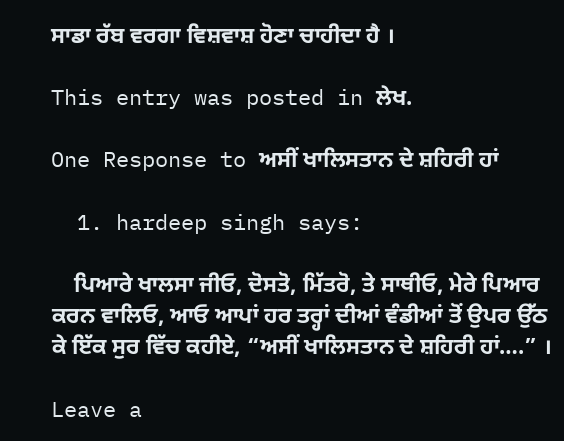ਸਾਡਾ ਰੱਬ ਵਰਗਾ ਵਿਸ਼ਵਾਸ਼ ਹੋਣਾ ਚਾਹੀਦਾ ਹੈ ।

This entry was posted in ਲੇਖ.

One Response to ਅਸੀਂ ਖਾਲਿਸਤਾਨ ਦੇ ਸ਼ਹਿਰੀ ਹਾਂ

  1. hardeep singh says:

    ਪਿਆਰੇ ਖਾਲਸਾ ਜੀਓ, ਦੋਸਤੋ, ਮਿੱਤਰੋ, ਤੇ ਸਾਥੀਓ, ਮੇਰੇ ਪਿਆਰ ਕਰਨ ਵਾਲਿਓ, ਆਓ ਆਪਾਂ ਹਰ ਤਰ੍ਹਾਂ ਦੀਆਂ ਵੰਡੀਆਂ ਤੋਂ ਉਪਰ ਉੱਠ ਕੇ ਇੱਕ ਸੁਰ ਵਿੱਚ ਕਹੀਏ, “ਅਸੀਂ ਖਾਲਿਸਤਾਨ ਦੇ ਸ਼ਹਿਰੀ ਹਾਂ….” ।

Leave a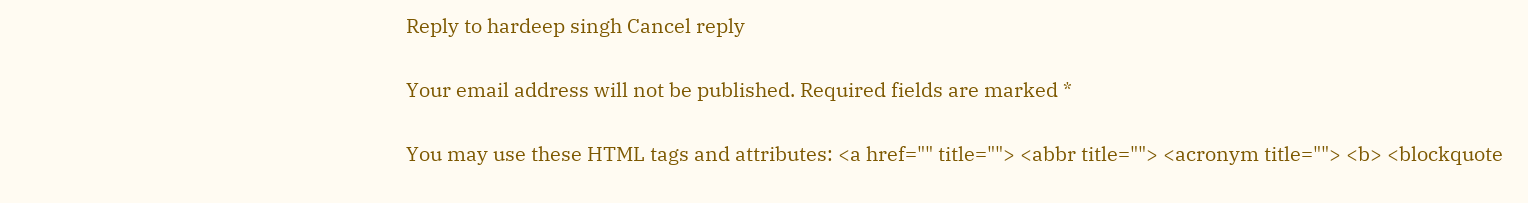Reply to hardeep singh Cancel reply

Your email address will not be published. Required fields are marked *

You may use these HTML tags and attributes: <a href="" title=""> <abbr title=""> <acronym title=""> <b> <blockquote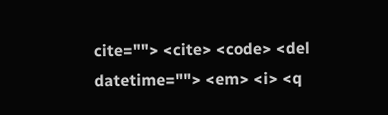cite=""> <cite> <code> <del datetime=""> <em> <i> <q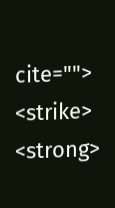cite=""> <strike> <strong>